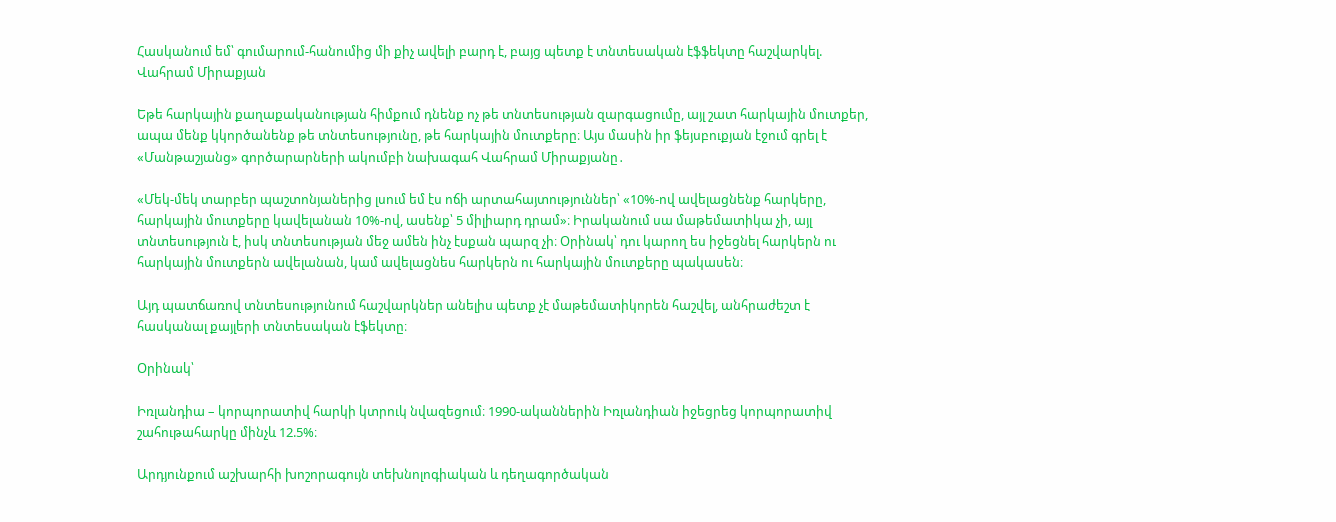Հասկանում եմ՝ գումարում-հանումից մի քիչ ավելի բարդ է, բայց պետք է տնտեսական էֆֆեկտը հաշվարկել. Վահրամ Միրաքյան

Եթե հարկային քաղաքականության հիմքում դնենք ոչ թե տնտեսության զարգացումը, այլ շատ հարկային մուտքեր, ապա մենք կկործանենք թե տնտեսությունը, թե հարկային մուտքերը։ Այս մասին իր ֆեյսբուքյան էջում գրել է «Մանթաշյանց» գործարարների ակումբի նախագահ Վահրամ Միրաքյանը․

«Մեկ-մեկ տարբեր պաշտոնյաներից լսում եմ էս ոճի արտահայտություններ՝ «10%-ով ավելացնենք հարկերը, հարկային մուտքերը կավելանան 10%-ով, ասենք՝ 5 միլիարդ դրամ»։ Իրականում սա մաթեմատիկա չի, այլ տնտեսություն է, իսկ տնտեսության մեջ ամեն ինչ էսքան պարզ չի։ Օրինակ՝ դու կարող ես իջեցնել հարկերն ու հարկային մուտքերն ավելանան, կամ ավելացնես հարկերն ու հարկային մուտքերը պակասեն։

Այդ պատճառով տնտեսությունում հաշվարկներ անելիս պետք չէ մաթեմատիկորեն հաշվել, անհրաժեշտ է հասկանալ քայլերի տնտեսական էֆեկտը։

Օրինակ՝

Իռլանդիա – կորպորատիվ հարկի կտրուկ նվազեցում։ 1990-ականներին Իռլանդիան իջեցրեց կորպորատիվ շահութահարկը մինչև 12.5%։

Արդյունքում աշխարհի խոշորագույն տեխնոլոգիական և դեղագործական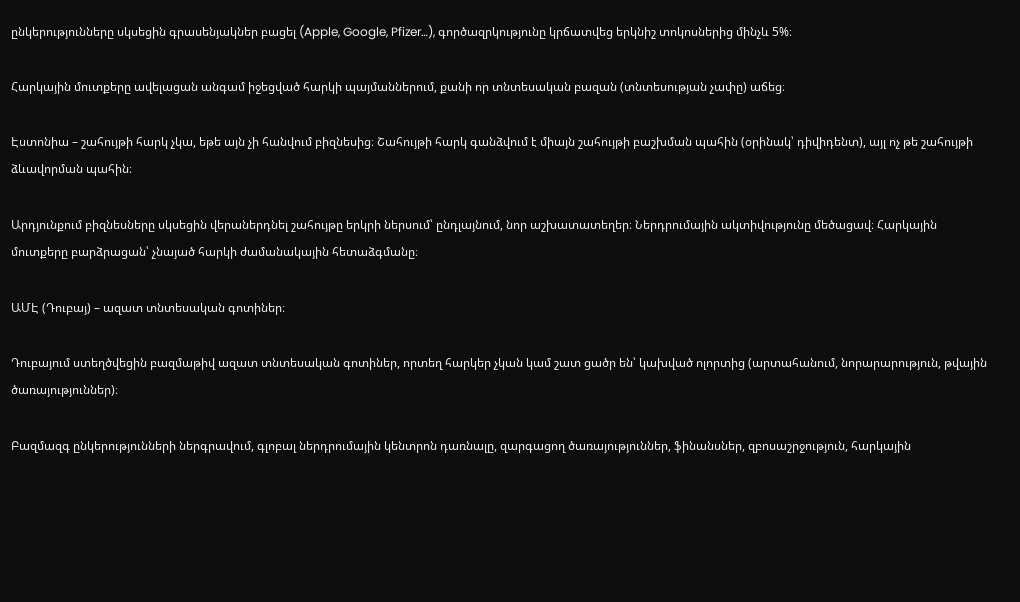ընկերությունները սկսեցին գրասենյակներ բացել (Apple, Google, Pfizer…), գործազրկությունը կրճատվեց երկնիշ տոկոսներից մինչև 5%։

Հարկային մուտքերը ավելացան անգամ իջեցված հարկի պայմաններում, քանի որ տնտեսական բազան (տնտեսության չափը) աճեց։

Էստոնիա – շահույթի հարկ չկա, եթե այն չի հանվում բիզնեսից։ Շահույթի հարկ գանձվում է միայն շահույթի բաշխման պահին (օրինակ՝ դիվիդենտ), այլ ոչ թե շահույթի ձևավորման պահին։

Արդյունքում բիզնեսները սկսեցին վերաներդնել շահույթը երկրի ներսում՝ ընդլայնում, նոր աշխատատեղեր։ Ներդրումային ակտիվությունը մեծացավ։ Հարկային մուտքերը բարձրացան՝ չնայած հարկի ժամանակային հետաձգմանը։

ԱՄԷ (Դուբայ) – ազատ տնտեսական գոտիներ։

Դուբայում ստեղծվեցին բազմաթիվ ազատ տնտեսական գոտիներ, որտեղ հարկեր չկան կամ շատ ցածր են՝ կախված ոլորտից (արտահանում, նորարարություն, թվային ծառայություններ)։

Բազմազգ ընկերությունների ներգրավում, գլոբալ ներդրումային կենտրոն դառնալը, զարգացող ծառայություններ, ֆինանսներ, զբոսաշրջություն, հարկային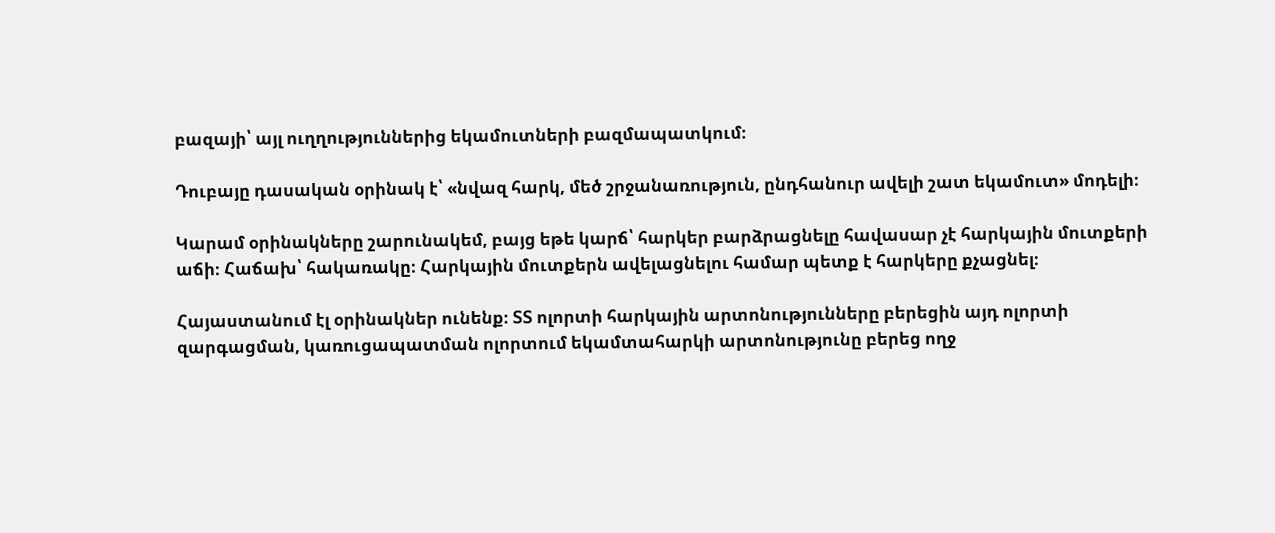բազայի՝ այլ ուղղություններից եկամուտների բազմապատկում։

Դուբայը դասական օրինակ է՝ «նվազ հարկ, մեծ շրջանառություն, ընդհանուր ավելի շատ եկամուտ» մոդելի։

Կարամ օրինակները շարունակեմ, բայց եթե կարճ՝ հարկեր բարձրացնելը հավասար չէ հարկային մուտքերի աճի։ Հաճախ՝ հակառակը։ Հարկային մուտքերն ավելացնելու համար պետք է հարկերը քչացնել։

Հայաստանում էլ օրինակներ ունենք։ ՏՏ ոլորտի հարկային արտոնությունները բերեցին այդ ոլորտի զարգացման, կառուցապատման ոլորտում եկամտահարկի արտոնությունը բերեց ողջ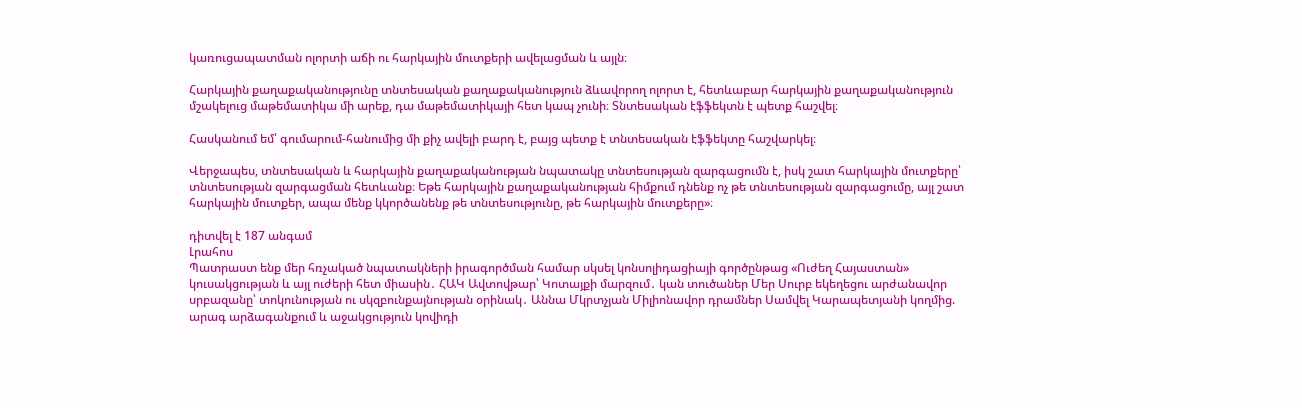կառուցապատման ոլորտի աճի ու հարկային մուտքերի ավելացման և այլն։

Հարկային քաղաքականությունը տնտեսական քաղաքականություն ձևավորող ոլորտ է, հետևաբար հարկային քաղաքականություն մշակելուց մաթեմատիկա մի արեք, դա մաթեմատիկայի հետ կապ չունի։ Տնտեսական էֆֆեկտն է պետք հաշվել։

Հասկանում եմ՝ գումարում-հանումից մի քիչ ավելի բարդ է, բայց պետք է տնտեսական էֆֆեկտը հաշվարկել։

Վերջապես, տնտեսական և հարկային քաղաքականության նպատակը տնտեսության զարգացումն է, իսկ շատ հարկային մուտքերը՝ տնտեսության զարգացման հետևանք։ Եթե հարկային քաղաքականության հիմքում դնենք ոչ թե տնտեսության զարգացումը, այլ շատ հարկային մուտքեր, ապա մենք կկործանենք թե տնտեսությունը, թե հարկային մուտքերը»։

դիտվել է 187 անգամ
Լրահոս
Պատրաստ ենք մեր հռչակած նպատակների իրագործման համար սկսել կոնսոլիդացիայի գործընթաց «Ուժեղ Հայաստան» կուսակցության և այլ ուժերի հետ միասին․ ՀԱԿ Ավտովթար՝ Կոտայքի մարզում․ կան տուծաներ Մեր Սուրբ եկեղեցու արժանավոր սրբազանը՝ տոկունության ու սկզբունքայնության օրինակ․ Աննա Մկրտչյան Միլիոնավոր դրամներ Սամվել Կարապետյանի կողմից. արագ արձագանքում և աջակցություն կովիդի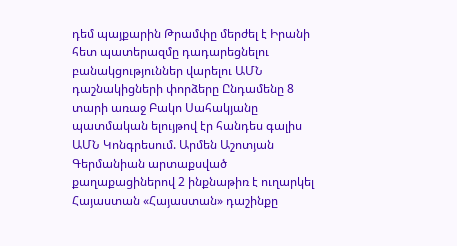դեմ պայքարին Թրամփը մերժել է Իրանի հետ պատերազմը դադարեցնելու բանակցություններ վարելու ԱՄՆ դաշնակիցների փորձերը Ընդամենը 8 տարի առաջ Բակո Սահակյանը պատմական ելույթով էր հանդես գալիս ԱՄՆ Կոնգրեսում. Արմեն Աշոտյան Գերմանիան արտաքսված քաղաքացիներով 2 ինքնաթիռ է ուղարկել Հայաստան «Հայաստան» դաշինքը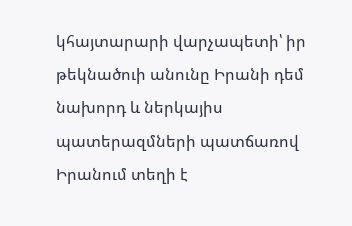կհայտարարի վարչապետի՝ իր թեկնածուի անունը Իրանի դեմ նախորդ և ներկայիս պատերազմների պատճառով Իրանում տեղի է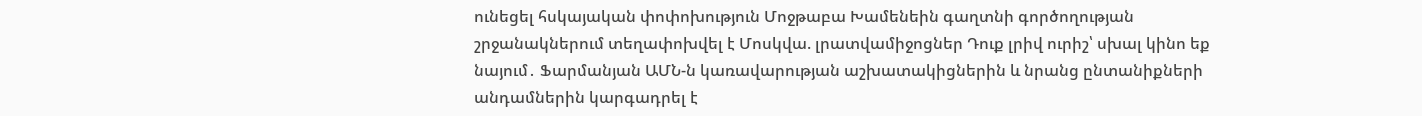ունեցել հսկայական փոփոխություն Մոջթաբա Խամենեին գաղտնի գործողության շրջանակներում տեղափոխվել է Մոսկվա. լրատվամիջոցներ Դուք լրիվ ուրիշ՝ սխալ կինո եք նայում․ Ֆարմանյան ԱՄՆ-ն կառավարության աշխատակիցներին և նրանց ընտանիքների անդամներին կարգադրել է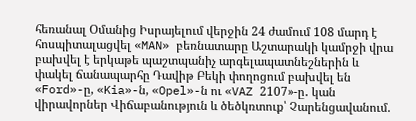հեռանալ Օմանից Իսրայելում վերջին 24 ժամում 108 մարդ է հոսպիտալացվել «MAN» բեռնատարը Աշտարակի կամրջի վրա բախվել է երկաթե պաշտպանիչ արգելապատնեշներին և փակել ճանապարհը Դավիթ Բեկի փողոցում բախվել են «Ford»-ը, «Kia»-ն, «Opel»-ն ու «VAZ 2107»-ը․ կան վիրավորներ Վիճաբանություն և ծեծկռտուք՝ Չարենցավանում.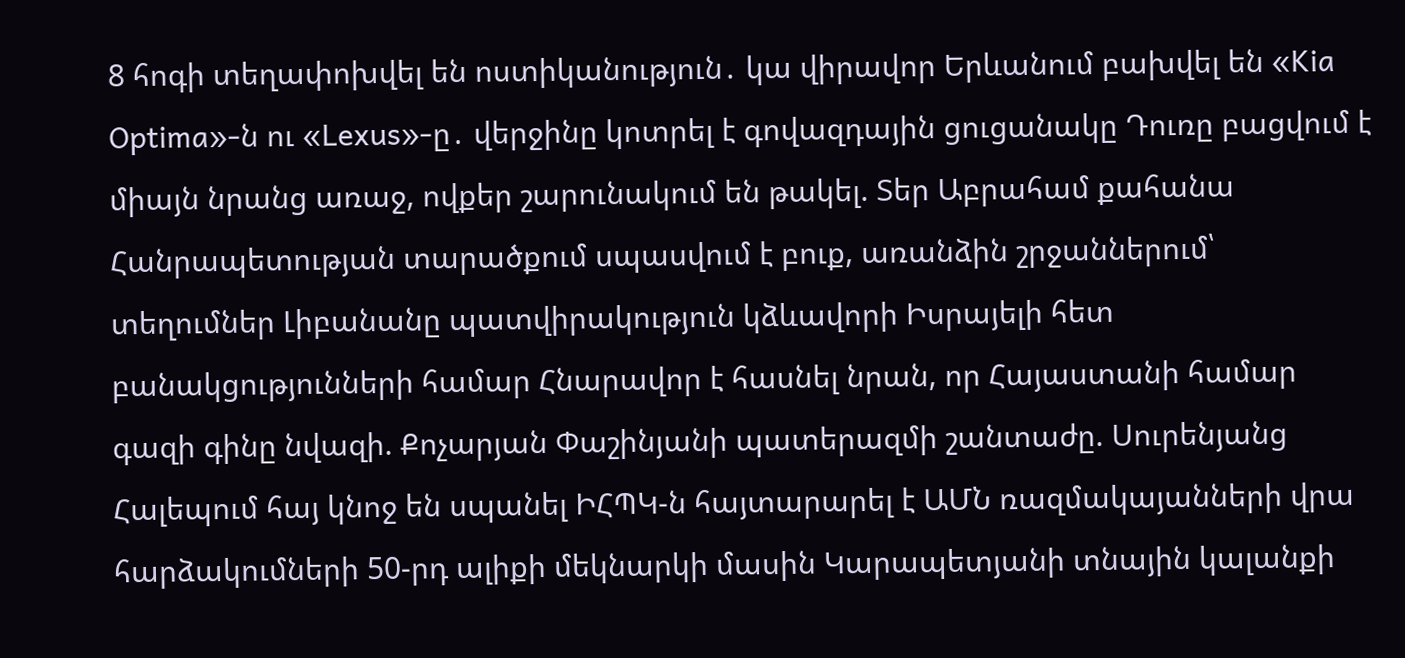8 հոգի տեղափոխվել են ոստիկանություն․ կա վիրավոր Երևանում բախվել են «Kia Optima»-ն ու «Lexus»-ը․ վերջինը կոտրել է գովազդային ցուցանակը Դուռը բացվում է միայն նրանց առաջ, ովքեր շարունակում են թակել. Տեր Աբրահամ քահանա Հանրապետության տարածքում սպասվում է բուք, առանձին շրջաններում՝ տեղումներ Լիբանանը պատվիրակություն կձևավորի Իսրայելի հետ բանակցությունների համար Հնարավոր է հասնել նրան, որ Հայաստանի համար գազի գինը նվազի. Քոչարյան Փաշինյանի պատերազմի շանտաժը. Սուրենյանց Հալեպում հայ կնոջ են սպանել ԻՀՊԿ-ն հայտարարել է ԱՄՆ ռազմակայանների վրա հարձակումների 50-րդ ալիքի մեկնարկի մասին Կարապետյանի տնային կալանքի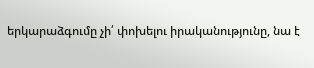երկարաձգումը չի՛ փոխելու իրականությունը, նա է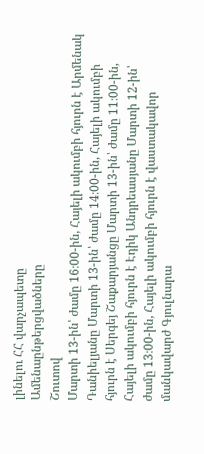լինելու ՀՀ վարչապետը
Ամենաընթերցվածները
Շուտով
Մարտի 13-ին՝ ժամը 16։00-ին, Հայելի ակումբի հյուրն է Արմենակ Դանիելյանը Մարտի 13-ին՝ ժամը 14։00-ին, Հայելի ակումբի հյուրն է Սերգեյ Շաքարյանցը Մարտի 13-ին՝ ժամը 11։00-ին, Հայելի ակումբի հյուրն է Էդիկ Անդրեասյանը Մարտի 12-ին՝ ժամը 13։00-ին, Հայելի ակումբի հյուրն է վաստակավոր մանկավարժ Գյուլնարա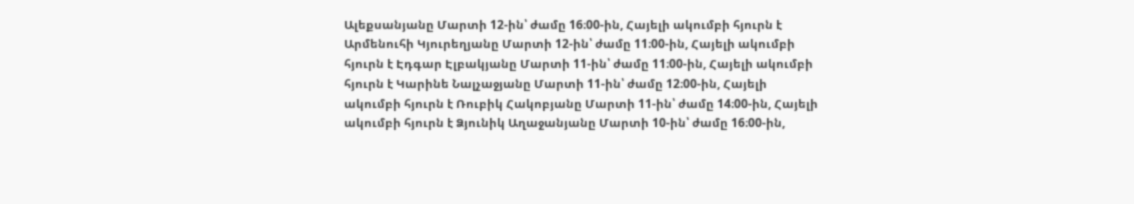Ալեքսանյանը Մարտի 12-ին՝ ժամը 16։00-ին, Հայելի ակումբի հյուրն է Արմենուհի Կյուրեղյանը Մարտի 12-ին՝ ժամը 11։00-ին, Հայելի ակումբի հյուրն է Էդգար Էլբակյանը Մարտի 11-ին՝ ժամը 11։00-ին, Հայելի ակումբի հյուրն է Կարինե Նալչաջյանը Մարտի 11-ին՝ ժամը 12։00-ին, Հայելի ակումբի հյուրն է Ռուբիկ Հակոբյանը Մարտի 11-ին՝ ժամը 14։00-ին, Հայելի ակումբի հյուրն է Ձյունիկ Աղաջանյանը Մարտի 10-ին՝ ժամը 16։00-ին,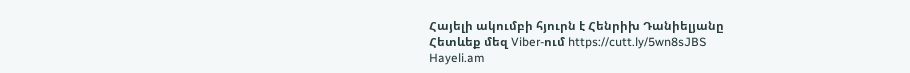Հայելի ակումբի հյուրն է Հենրիխ Դանիելյանը
Հետևեք մեզ Viber-ում https://cutt.ly/5wn8sJBS
Hayeli.am